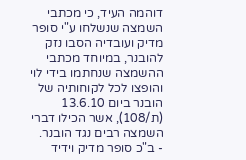דוהמה העיד, כי מכתבי השמצה שנשלחו ע"י סופר מדיק ועובדיה הסבו נזק להובנר, במיוחד מכתבי ההשמצה שנחתמו בידי לוי והופצו לכל לקוחותיה של הובנר ביום 13.6.10 (ת/108), אשר הכילו דברי השמצה רבים נגד הובנר.
- ב"כ סופר מדיק וידיד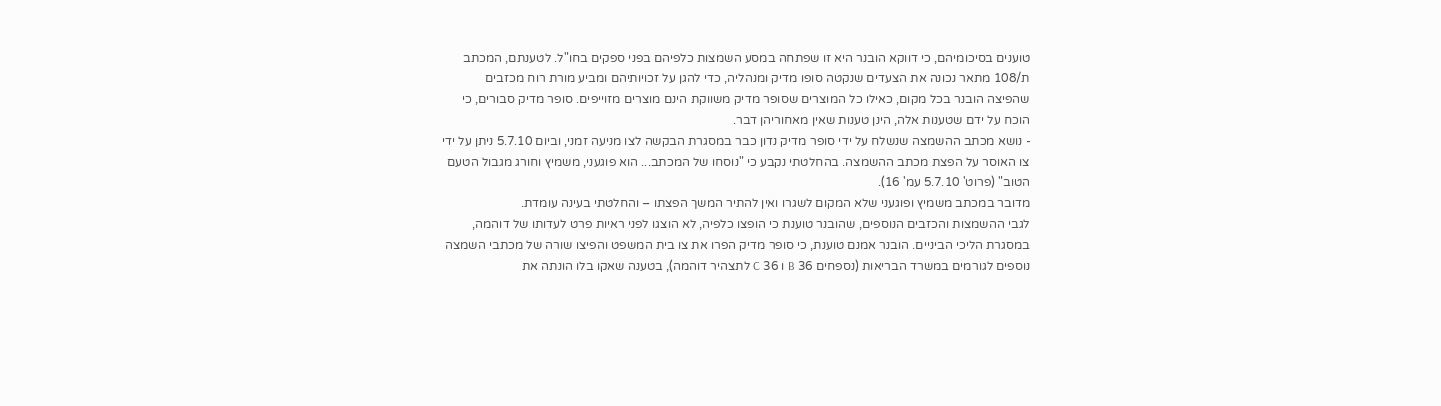טוענים בסיכומיהם, כי דווקא הובנר היא זו שפתחה במסע השמצות כלפיהם בפני ספקים בחו"ל. לטענתם, המכתב ת/108 מתאר נכונה את הצעדים שנקטה סופו מדיק ומנהליה, כדי להגן על זכויותיהם ומביע מורת רוח מכזבים שהפיצה הובנר בכל מקום, כאילו כל המוצרים שסופר מדיק משווקת הינם מוצרים מזוייפים. סופר מדיק סבורים, כי הוכח על ידם שטענות אלה, הינן טענות שאין מאחוריהן דבר.
- נושא מכתב ההשמצה שנשלח על ידי סופר מדיק נדון כבר במסגרת הבקשה לצו מניעה זמני, וביום 5.7.10 ניתן על ידי צו האוסר על הפצת מכתב ההשמצה. בהחלטתי נקבע כי "נוסחו של המכתב... הוא פוגעני, משמיץ וחורג מגבול הטעם הטוב" (פרוט' 5.7.10 עמ' 16).
מדובר במכתב משמיץ ופוגעני שלא המקום לשגרו ואין להתיר המשך הפצתו – והחלטתי בעינה עומדת.
לגבי ההשמצות והכזבים הנוספים, שהובנר טוענת כי הופצו כלפיה, לא הוצגו לפני ראיות פרט לעדותו של דוהמה, במסגרת הליכי הביניים. הובנר אמנם טוענת, כי סופר מדיק הפרו את צו בית המשפט והפיצו שורה של מכתבי השמצה נוספים לגורמים במשרד הבריאות (נספחים 36 B ו 36 C לתצהיר דוהמה), בטענה שאקו בלו הונתה את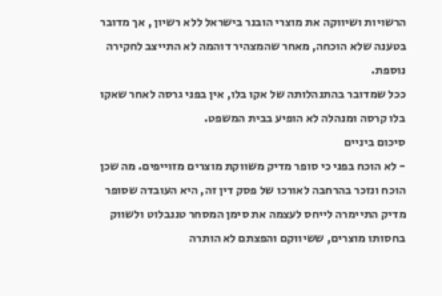הרשויות ושיווקה את מוצרי הובנר בישראל ללא רשיון , אך מדובר בטענה שלא הוכחה, מאחר שהמצהיר דוהמה לא התייצב לחקירה נוספת.
ככל שמדובר בהתנהלותה של אקו בלו, אין בפני גרסה לאחר שאקו בלו קרסה ומנהלה לא הופיע בבית המשפט.
סיכום ביניים
- לא הוכח בפני כי סופר מדיק משווקת מוצרים מזוייפים. מה שכן הוכח ונזכר בהרחבה לאורכו של פסק דין זה, היא העובדה שסופר מדיק התיימרה לייחס לעצמה את סימן המסחר טננבלוט ולשווק בחסותו מוצרים, ששיווקם והפצתם לא הותרה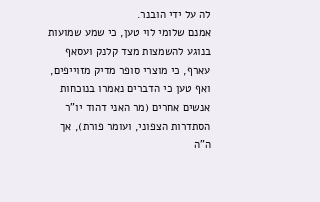לה על ידי הובנר.
אמנם שלומי לוי טען, כי שמע שמועות בנוגע להשמצות מצד קלנק ועסאף עארף, כי מוצרי סופר מדיק מזוייפים, ואף טען כי הדברים נאמרו בנוכחות אנשים אחרים (מר האני דהוד יו"ר הסתדרות הצפוני, ועומר פורת), אך ה"ה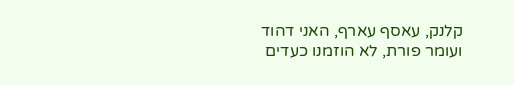קלנק, עאסף עארף, האני דהוד ועומר פורת, לא הוזמנו כעדים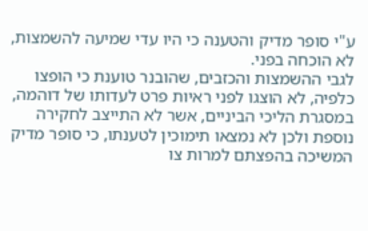ע"י סופר מדיק והטענה כי היו עדי שמיעה להשמצות, לא הוכחה בפני.
לגבי ההשמצות והכזבים, שהובנר טוענת כי הופצו כלפיה, לא הוצגו לפני ראיות פרט לעדותו של דוהמה, במסגרת הליכי הביניים, אשר לא התייצב לחקירה נוספת ולכן לא נמצאו תימוכין לטענתו, כי סופר מדיק המשיכה בהפצתם למרות צו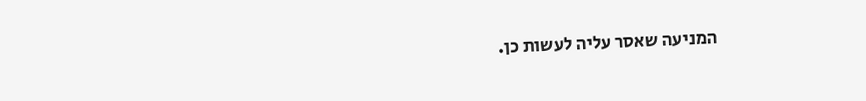המניעה שאסר עליה לעשות כן.